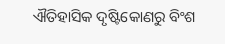ଐତିହାସିକ ଦୃଷ୍ଟିକୋଣରୁ ବିଂଶ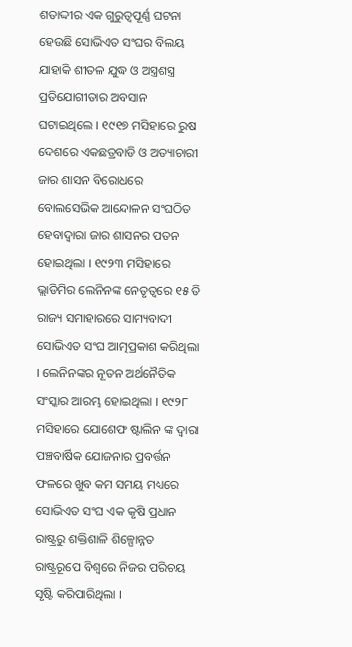ଶତାଦ୍ଦୀର ଏକ ଗୁରୁତ୍ଵପୂର୍ଣ୍ଣ ଘଟନା ହେଉଛି ସୋଭିଏତ ସଂଘର ବିଲୟ ଯାହାକି ଶୀତଳ ଯୁଦ୍ଧ ଓ ଅସ୍ତ୍ରଶସ୍ତ୍ର ପ୍ରତିଯୋଗୀତାର ଅବସାନ ଘଟାଇଥିଲେ । ୧୯୧୭ ମସିହାରେ ରୁଷ ଦେଶରେ ଏକଛତ୍ରବାଡି ଓ ଅତ୍ୟାଚାରୀ ଜାର ଶାସନ ବିରୋଧରେ ବୋଲସେଭିକ ଆନ୍ଦୋଳନ ସଂଘଠିତ ହେବାଦ୍ଵାରା ଜାର ଶାସନର ପତନ ହୋଇଥିଲା । ୧୯୨୩ ମସିହାରେ ଭ୍ଲାଡିମିର ଲେନିନଙ୍କ ନେତୃତ୍ଵରେ ୧୫ ତି ରାଜ୍ୟ ସମାହାରରେ ସାମ୍ୟବାଦୀ ସୋଭିଏତ ସଂଘ ଆତ୍ମପ୍ରକାଶ କରିଥିଲା । ଲେନିନଙ୍କର ନୂତନ ଅର୍ଥନୈତିକ ସଂସ୍କାର ଆରମ୍ଭ ହୋଇଥିଲା । ୧୯୨୮ ମସିହାରେ ଯୋଶେଫ ଷ୍ଟାଲିନ ଙ୍କ ଦ୍ଵାରା ପଞ୍ଚବାର୍ଷିକ ଯୋଜନାର ପ୍ରବର୍ତ୍ତନ ଫଳରେ ଖୁବ କମ ସମୟ ମଧ୍ୟରେ ସୋଭିଏତ ସଂଘ ଏକ କୃଷି ପ୍ରଧାନ ରାଷ୍ଟ୍ରରୁ ଶକ୍ତିଶାଳି ଶିଳ୍ପୋନ୍ନତ ରାଷ୍ଟ୍ରରୂପେ ବିଶ୍ଵରେ ନିଜର ପରିଚୟ ସୃଷ୍ଟି କରିପାରିଥିଲା ।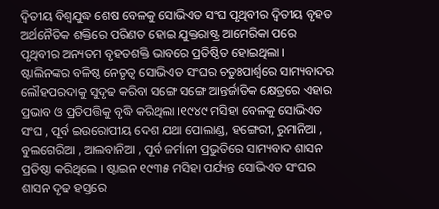ଦ୍ଵିତୀୟ ବିଶ୍ଵଯୁଦ୍ଧ ଶେଷ ବେଳକୁ ସୋଭିଏତ ସଂଘ ପୃଥିବୀର ଦ୍ଵିତୀୟ ବୃହତ ଅର୍ଥନୈତିକ ଶକ୍ତିରେ ପରିଣତ ହୋଇ ଯୁକ୍ତରାଷ୍ଟ୍ର ଆମେରିକା ପରେ ପୃଥିବୀର ଅନ୍ୟତମ ବୃହତଶକ୍ତି ଭାବରେ ପ୍ରତିଷ୍ଠିତ ହୋଇଥିଲା । ଷ୍ଟାଲିନଙ୍କର ବଳିଷ୍ଠ ନେତୃତ୍ଵ ସୋଭିଏତ ସଂଘର ଚତୁଃପାର୍ଶ୍ଵରେ ସାମ୍ୟବାଦର ଲୌହପରଦାକୁ ସୁଦୃଢ କରିବା ସଙ୍ଗେ ସଙ୍ଗେ ଆନ୍ତର୍ଜାତିକ କ୍ଷେତ୍ରରେ ଏହାର ପ୍ରଭାବ ଓ ପ୍ରତିପତ୍ତିକୁ ବୃଦ୍ଧି କରିଥିଲା ।୧୯୪୯ ମସିହା ବେଳକୁ ସୋଭିଏତ ସଂଘ , ପୂର୍ବ ଇଉରୋପୀୟ ଦେଶ ଯଥା ପୋଲାଣ୍ଡ, ହଙ୍ଗେରୀ, ରୁମାନିଆ , ବୁଲଗେରିଆ , ଆଲବାନିଆ , ପୂର୍ବ ଜର୍ମାନୀ ପ୍ରଭୁତିରେ ସାମ୍ୟବାଦ ଶାସନ ପ୍ରତିଷ୍ଠା କରିଥିଲେ । ଷ୍ଟାଇନ ୧୯୩୫ ମସିହା ପର୍ଯ୍ୟନ୍ତ ସୋଭିଏତ ସଂଘର ଶାସନ ଦୃଢ ହସ୍ତରେ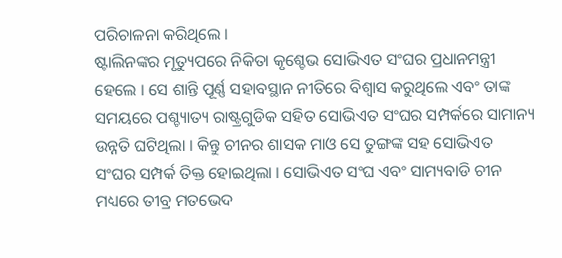ପରିଚାଳନା କରିଥିଲେ ।
ଷ୍ଟାଲିନଙ୍କର ମୃତ୍ୟୁପରେ ନିକିତା କୃଶ୍ଚେଭ ସୋଭିଏତ ସଂଘର ପ୍ରଧାନମନ୍ତ୍ରୀ ହେଲେ । ସେ ଶାନ୍ତି ପୂର୍ଣ୍ଣ ସହାବସ୍ଥାନ ନୀତିରେ ବିଶ୍ଵାସ କରୁଥିଲେ ଏବଂ ତାଙ୍କ ସମୟରେ ପଶ୍ଚ୍ୟାତ୍ୟ ରାଷ୍ଟ୍ରଗୁଡିକ ସହିତ ସୋଭିଏତ ସଂଘର ସମ୍ପର୍କରେ ସାମାନ୍ୟ ଉନ୍ନତି ଘଟିଥିଲା । କିନ୍ତୁ ଚୀନର ଶାସକ ମାଓ ସେ ତୁଙ୍ଗଙ୍କ ସହ ସୋଭିଏତ ସଂଘର ସମ୍ପର୍କ ତିକ୍ତ ହୋଇଥିଲା । ସୋଭିଏତ ସଂଘ ଏବଂ ସାମ୍ୟବାଡି ଚୀନ ମଧ୍ୟରେ ତୀବ୍ର ମତଭେଦ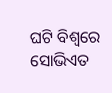ଘଟି ବିଶ୍ଵରେ ସୋଭିଏତ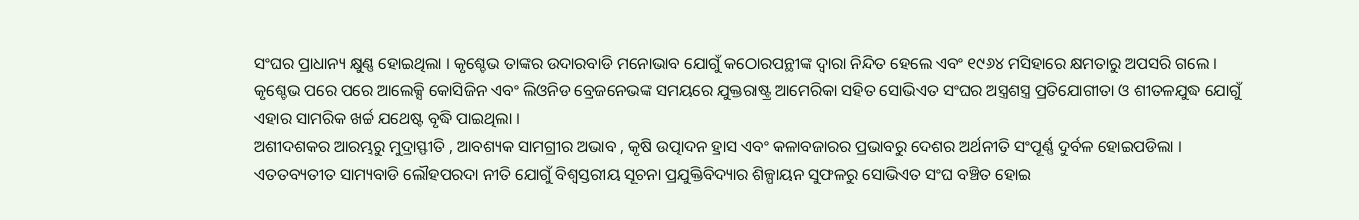ସଂଘର ପ୍ରାଧାନ୍ୟ କ୍ଷୁଣ୍ଣ ହୋଇଥିଲା । କୃଶ୍ଚେଭ ତାଙ୍କର ଉଦାରବାଡି ମନୋଭାବ ଯୋଗୁଁ କଠୋରପନ୍ଥୀଙ୍କ ଦ୍ଵାରା ନିନ୍ଦିତ ହେଲେ ଏବଂ ୧୯୬୪ ମସିହାରେ କ୍ଷମତାରୁ ଅପସରି ଗଲେ । କୃଶ୍ଚେଭ ପରେ ପରେ ଆଲେକ୍ସି କୋସିଜିନ ଏବଂ ଲିଓନିଡ ବ୍ରେଜନେଭଙ୍କ ସମୟରେ ଯୁକ୍ତରାଷ୍ଟ୍ର ଆମେରିକା ସହିତ ସୋଭିଏତ ସଂଘର ଅସ୍ତ୍ରଶସ୍ତ୍ର ପ୍ରତିଯୋଗୀତା ଓ ଶୀତଳଯୁଦ୍ଧ ଯୋଗୁଁ ଏହାର ସାମରିକ ଖର୍ଚ୍ଚ ଯଥେଷ୍ଟ ବୃଦ୍ଧି ପାଇଥିଲା ।
ଅଶୀଦଶକର ଆରମ୍ଭରୁ ମୁଦ୍ରାସ୍ଫୀତି , ଆବଶ୍ୟକ ସାମଗ୍ରୀର ଅଭାବ , କୃଷି ଉତ୍ପାଦନ ହ୍ରାସ ଏବଂ କଳାବଜାରର ପ୍ରଭାବରୁ ଦେଶର ଅର୍ଥନୀତି ସଂପୂର୍ଣ୍ଣ ଦୁର୍ବଳ ହୋଇପଡିଲା । ଏତତବ୍ୟତୀତ ସାମ୍ୟବାଡି ଲୌହପରଦା ନୀତି ଯୋଗୁଁ ବିଶ୍ଵସ୍ତରୀୟ ସୂଚନା ପ୍ରଯୁକ୍ତିବିଦ୍ୟାର ଶିଳ୍ପାୟନ ସୁଫଳରୁ ସୋଭିଏତ ସଂଘ ବଞ୍ଚିତ ହୋଇ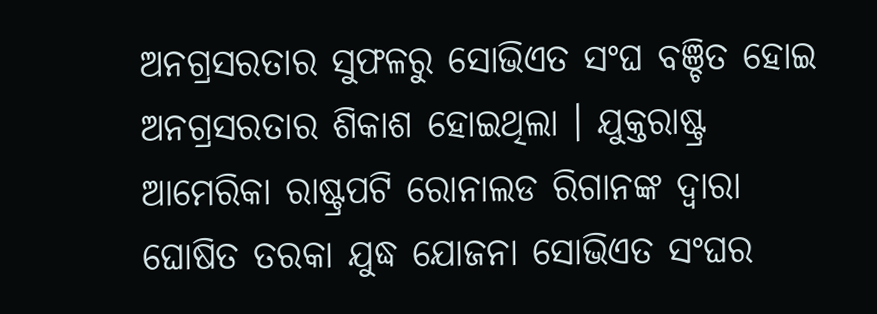ଅନଗ୍ରସରତାର ସୁଫଳରୁ ସୋଭିଏତ ସଂଘ ବଞ୍ଚିତ ହୋଇ ଅନଗ୍ରସରତାର ଶିକାଶ ହୋଇଥିଲା । ଯୁକ୍ତରାଷ୍ଟ୍ର ଆମେରିକା ରାଷ୍ଟ୍ରପଟି ରୋନାଲଡ ରିଗାନଙ୍କ ଦ୍ଵାରା ଘୋଷିତ ତରକା ଯୁଦ୍ଧ ଯୋଜନା ସୋଭିଏତ ସଂଘର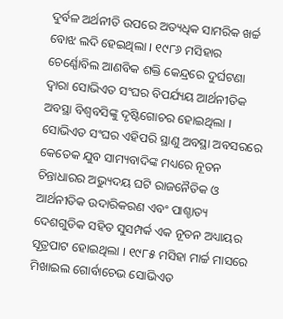ଦୁର୍ବଳ ଅର୍ଥନୀତି ଉପରେ ଅତ୍ୟଧିକ ସାମରିକ ଖର୍ଚ୍ଚ ବୋଝ ଲଦି ହେଇଥିଲା । ୧୯୮୬ ମସିହାର ଚେର୍ଣ୍ଣୋବିଲ ଆଣବିକ ଶକ୍ତି କେନ୍ଦ୍ରରେ ଦୁର୍ଘଟଣା ଦ୍ଵାରା ସୋଭିଏତ ସଂଘର ବିପର୍ଯ୍ୟୟ ଆର୍ଥନୀତିକ ଅବସ୍ଥା ବିଶ୍ଵବସିଙ୍କୁ ଦୃଷ୍ଟିଗୋଚର ହୋଇଥିଲା ।
ସୋଭିଏତ ସଂଘର ଏହିପରି ସ୍ଥାଣୁ ଅବସ୍ଥା ଅବସରରେ କେତେକ ଯୁବ ସାମ୍ୟବାଦିଙ୍କ ମଧ୍ୟରେ ନୂତନ ଚିନ୍ତାଧାରର ଅଭ୍ୟୁଦୟ ଘଟି ରାଜନୈତିକ ଓ ଆର୍ଥନୀତିକ ଉଦାରିକରଣ ଏବଂ ପାଶ୍ଚାତ୍ୟ ଦେଶଗୁଡିକ ସହିତ ସୁସମ୍ପର୍କ ଏକ ନୂତନ ଅଧ୍ୟାୟର ସୂତ୍ରପାଟ ହୋଇଥିଲା । ୧୯୮୫ ମସିହା ମାର୍ଚ୍ଚ ମାସରେ ମିଖାଇଲ ଗୋର୍ବାଚେଭ ସୋଭିଏତ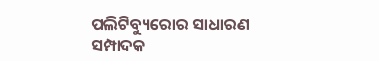ପଲିଟିବ୍ୟୁରୋର ସାଧାରଣ ସମ୍ପାଦକ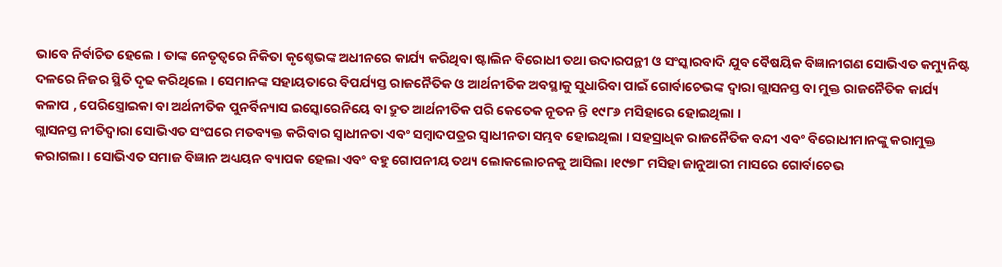ଭାବେ ନିର୍ବାଚିତ ହେଲେ । ତାଙ୍କ ନେତୃତ୍ଵରେ ନିକିତା କୃଶ୍ଚେଭଙ୍କ ଅଧୀନରେ କାର୍ଯ୍ୟ କରିଥିବା ଷ୍ଟାଲିନ ବିରୋଧୀ ତଥା ଉଦାରପନ୍ଥୀ ଓ ସଂସ୍କାରବାଦି ଯୁବ ବୈଷୟିକ ବିଜ୍ଞାନୀଗଣ ସୋଭିଏତ କମ୍ୟୁନିଷ୍ଟ ଦଳରେ ନିଜର ସ୍ଥିତି ଦୃଢ କରିଥିଲେ । ସେମାନଙ୍କ ସହାୟତାରେ ବିପର୍ଯ୍ୟସ୍ତ ରାଜନୈତିକ ଓ ଆର୍ଥନୀତିକ ଅବସ୍ଥାକୁ ସୁଧାରିବା ପାଇଁ ଗୋର୍ବାଚେଭଙ୍କ ଦ୍ଵାରା ଗ୍ଲାସନସ୍ତ ବା ମୁକ୍ତ ରାଜନୈତିକ କାର୍ଯ୍ୟ କଳାପ , ପେରିସ୍ତ୍ରୋଇକା ବା ଅର୍ଥନୀତିକ ପୁନର୍ବିନ୍ୟାସ ଇସ୍କୋରେନିୟେ ବା ଦ୍ରୁତ ଆର୍ଥନୀତିକ ପରି କେତେକ ନୂତନ ନ୍ତି ୧୯୮୬ ମସିହାରେ ହୋଇଥିଲା ।
ଗ୍ଲାସନସ୍ତ ନୀତିଦ୍ଵାରା ସୋଭିଏତ ସଂଘରେ ମତବ୍ୟକ୍ତ କରିବାର ସ୍ଵାଧୀନତା ଏବଂ ସମ୍ବାଦପତ୍ରର ସ୍ଵାଧୀନତା ସମ୍ଭବ ହୋଇଥିଲା । ସହସ୍ରାଧିକ ରାଜନୈତିକ ବନ୍ଦୀ ଏବଂ ବିରୋଧୀମାନଙ୍କୁ କରାମୁକ୍ତ କରାଗଲା । ସୋଭିଏତ ସମାଜ ବିଜ୍ଞାନ ଅଧ୍ୟୟନ ବ୍ୟାପକ ହେଲା ଏବଂ ବହୁ ଗୋପନୀୟ ତଥ୍ୟ ଲୋକଲୋଚନକୁ ଆସିଲା ।୧୯୭୮ ମସିହା ଜାନୁଆରୀ ମାସରେ ଗୋର୍ବାଚେଭ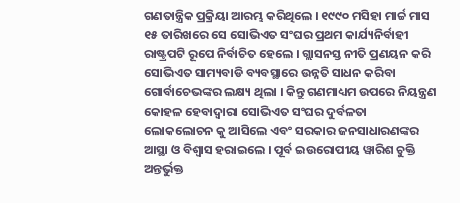ଗଣତାନ୍ତ୍ରିକ ପ୍ରକ୍ରିୟା ଆରମ୍ଭ କରିଥିଲେ । ୧୯୯୦ ମସିହା ମାର୍ଚ୍ଚ ମାସ ୧୫ ତାରିଖରେ ସେ ସୋଭିଏତ ସଂଘର ପ୍ରଥମ କାର୍ଯ୍ୟନିର୍ବାହୀ ରାଷ୍ଟ୍ରପଟି ରୂପେ ନିର୍ବାଚିତ ହେଲେ । ଗ୍ଲାସନସ୍ତ ନୀତି ପ୍ରଣୟନ କରି ସୋଭିଏତ ସାମ୍ୟବାଡି ବ୍ୟବସ୍ଥାରେ ଉନ୍ନତି ସାଧନ କରିବା ଗୋର୍ବାଚେଭଙ୍କର ଲକ୍ଷ୍ୟ ଥିଲା । କିନ୍ତୁ ଗଣମାଧ୍ୟମ ଉପରେ ନିୟନ୍ତ୍ରଣ କୋହଳ ହେବାଦ୍ଵାରା ସୋଭିଏତ ସଂଘର ଦୁର୍ବଳତା ଲୋକଲୋଚନ କୁ ଆସିଲେ ଏବଂ ସରକାର ଜନସାଧାରଣଙ୍କର ଆସ୍ଥା ଓ ବିଶ୍ଵାସ ହରାଇଲେ । ପୂର୍ବ ଇଉରୋପୀୟ ୱାରିଶ ଚୁକ୍ତି ଅନ୍ତର୍ଭୁକ୍ତ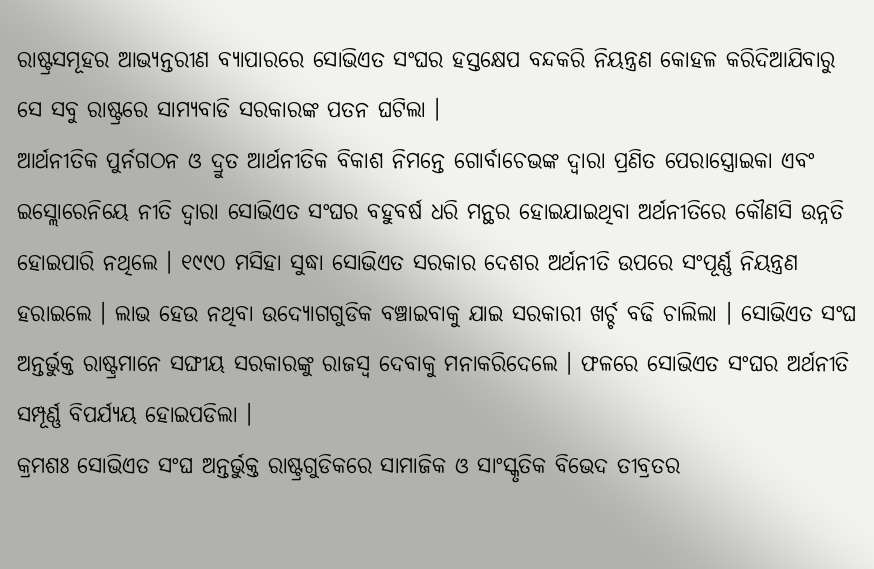ରାଷ୍ଟ୍ରସମୂହର ଆଭ୍ୟନ୍ତରୀଣ ବ୍ୟାପାରରେ ସୋଭିଏତ ସଂଘର ହସ୍ତକ୍ଷେପ ବନ୍ଦକରି ନିୟନ୍ତ୍ରଣ କୋହଳ କରିଦିଆଯିବାରୁ ସେ ସବୁ ରାଷ୍ଟ୍ରରେ ସାମ୍ୟବାଡି ସରକାରଙ୍କ ପତନ ଘଟିଲା ।
ଆର୍ଥନୀତିକ ପୁର୍ନଗଠନ ଓ ଦ୍ରୁତ ଆର୍ଥନୀତିକ ବିକାଶ ନିମନ୍ତେ ଗୋର୍ବାଚେଭଙ୍କ ଦ୍ଵାରା ପ୍ରଣିତ ପେରାସ୍ତ୍ରୋଇକା ଏବଂ ଇସ୍ଲୋରେନିୟେ ନୀତି ଦ୍ଵାରା ସୋଭିଏତ ସଂଘର ବହୁବର୍ଷ ଧରି ମନ୍ଥର ହୋଇଯାଇଥିବା ଅର୍ଥନୀତିରେ କୌଣସି ଉନ୍ନତି ହୋଇପାରି ନଥିଲେ । ୧୯୯୦ ମସିହା ସୁଦ୍ଧା ସୋଭିଏତ ସରକାର ଦେଶର ଅର୍ଥନୀତି ଉପରେ ସଂପୂର୍ଣ୍ଣ ନିୟନ୍ତ୍ରଣ ହରାଇଲେ । ଲାଭ ହେଉ ନଥିବା ଉଦ୍ୟୋଗଗୁଡିକ ବଞ୍ଚାଇବାକୁ ଯାଇ ସରକାରୀ ଖର୍ଚ୍ଚ ବଢି ଚାଲିଲା । ସୋଭିଏତ ସଂଘ ଅନ୍ତର୍ଭୁକ୍ତ ରାଷ୍ଟ୍ରମାନେ ସଙ୍ଘୀୟ ସରକାରଙ୍କୁ ରାଜସ୍ୱ ଦେବାକୁ ମନାକରିଦେଲେ । ଫଳରେ ସୋଭିଏତ ସଂଘର ଅର୍ଥନୀତି ସମ୍ପୂର୍ଣ୍ଣ ବିପର୍ଯ୍ୟୟ ହୋଇପଡିଲା ।
କ୍ରମଶଃ ସୋଭିଏତ ସଂଘ ଅନ୍ତର୍ଭୁକ୍ତ ରାଷ୍ଟ୍ରଗୁଡିକରେ ସାମାଜିକ ଓ ସାଂସ୍କୃତିକ ବିଭେଦ ତୀବ୍ରତର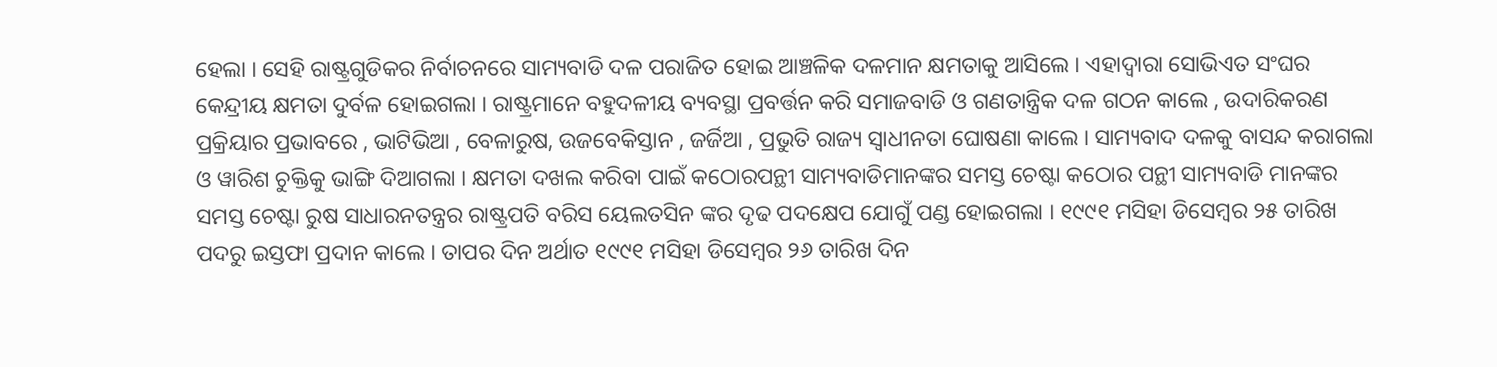ହେଲା । ସେହି ରାଷ୍ଟ୍ରଗୁଡିକର ନିର୍ବାଚନରେ ସାମ୍ୟବାଡି ଦଳ ପରାଜିତ ହୋଇ ଆଞ୍ଚଳିକ ଦଳମାନ କ୍ଷମତାକୁ ଆସିଲେ । ଏହାଦ୍ଵାରା ସୋଭିଏତ ସଂଘର କେନ୍ଦ୍ରୀୟ କ୍ଷମତା ଦୁର୍ବଳ ହୋଇଗଲା । ରାଷ୍ଟ୍ରମାନେ ବହୁଦଳୀୟ ବ୍ୟବସ୍ଥା ପ୍ରବର୍ତ୍ତନ କରି ସମାଜବାଡି ଓ ଗଣତାନ୍ତ୍ରିକ ଦଳ ଗଠନ କାଲେ , ଉଦାରିକରଣ ପ୍ରକ୍ରିୟାର ପ୍ରଭାବରେ , ଭାଟିଭିଆ , ବେଳାରୁଷ, ଉଜବେକିସ୍ତାନ , ଜର୍ଜିଆ , ପ୍ରଭୁତି ରାଜ୍ୟ ସ୍ଵାଧୀନତା ଘୋଷଣା କାଲେ । ସାମ୍ୟବାଦ ଦଳକୁ ବାସନ୍ଦ କରାଗଲା ଓ ୱାରିଶ ଚୁକ୍ତିକୁ ଭାଙ୍ଗି ଦିଆଗଲା । କ୍ଷମତା ଦଖଲ କରିବା ପାଇଁ କଠୋରପନ୍ଥୀ ସାମ୍ୟବାଡିମାନଙ୍କର ସମସ୍ତ ଚେଷ୍ଟା କଠୋର ପନ୍ଥୀ ସାମ୍ୟବାଡି ମାନଙ୍କର ସମସ୍ତ ଚେଷ୍ଟା ରୁଷ ସାଧାରନତନ୍ତ୍ରର ରାଷ୍ଟ୍ରପତି ବରିସ ୟେଲତସିନ ଙ୍କର ଦୃଢ ପଦକ୍ଷେପ ଯୋଗୁଁ ପଣ୍ଡ ହୋଇଗଲା । ୧୯୯୧ ମସିହା ଡିସେମ୍ବର ୨୫ ତାରିଖ ପଦରୁ ଇସ୍ତଫା ପ୍ରଦାନ କାଲେ । ତାପର ଦିନ ଅର୍ଥାତ ୧୯୯୧ ମସିହା ଡିସେମ୍ବର ୨୬ ତାରିଖ ଦିନ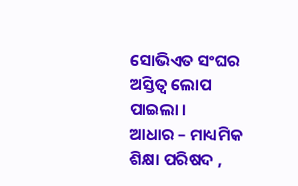ସୋଭିଏତ ସଂଘର ଅସ୍ତିତ୍ଵ ଲୋପ ପାଇଲା ।
ଆଧାର – ମାଧ୍ୟମିକ ଶିକ୍ଷା ପରିଷଦ ,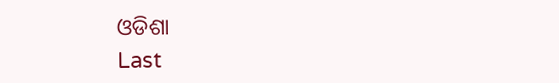ଓଡିଶା
Last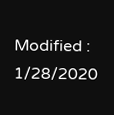Modified : 1/28/2020